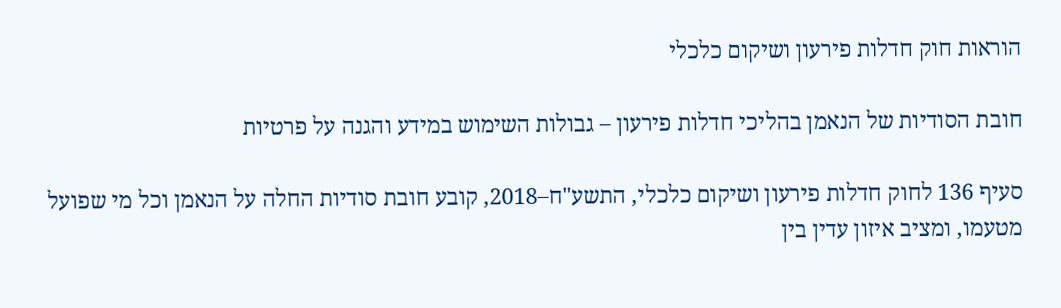הוראות חוק חדלות פירעון ושיקום כלכלי

חובת הסודיות של הנאמן בהליכי חדלות פירעון – גבולות השימוש במידע והגנה על פרטיות

סעיף 136 לחוק חדלות פירעון ושיקום כלכלי, התשע"ח–2018, קובע חובת סודיות החלה על הנאמן וכל מי שפועל מטעמו, ומציב איזון עדין בין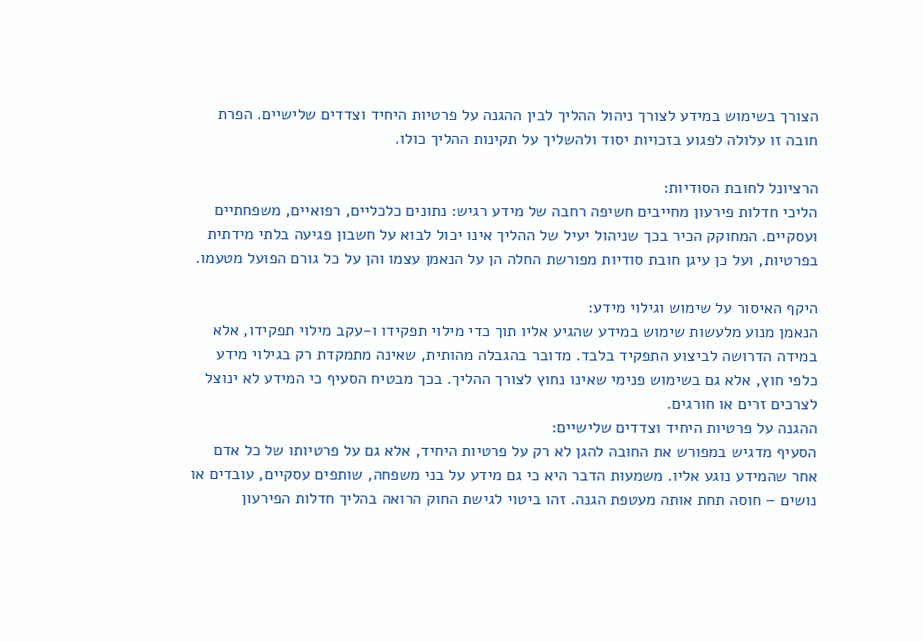הצורך בשימוש במידע לצורך ניהול ההליך לבין ההגנה על פרטיות היחיד וצדדים שלישיים. הפרת חובה זו עלולה לפגוע בזכויות יסוד ולהשליך על תקינות ההליך כולו.

הרציונל לחובת הסודיות:
הליכי חדלות פירעון מחייבים חשיפה רחבה של מידע רגיש: נתונים כלכליים, רפואיים, משפחתיים ועסקיים. המחוקק הכיר בכך שניהול יעיל של ההליך אינו יכול לבוא על חשבון פגיעה בלתי מידתית בפרטיות, ועל כן עיגן חובת סודיות מפורשת החלה הן על הנאמן עצמו והן על כל גורם הפועל מטעמו.

היקף האיסור על שימוש וגילוי מידע:
הנאמן מנוע מלעשות שימוש במידע שהגיע אליו תוך כדי מילוי תפקידו ו-עקב מילוי תפקידו, אלא במידה הדרושה לביצוע התפקיד בלבד. מדובר בהגבלה מהותית, שאינה מתמקדת רק בגילוי מידע כלפי חוץ, אלא גם בשימוש פנימי שאינו נחוץ לצורך ההליך. בכך מבטיח הסעיף כי המידע לא ינוצל לצרכים זרים או חורגים.
ההגנה על פרטיות היחיד וצדדים שלישיים:
הסעיף מדגיש במפורש את החובה להגן לא רק על פרטיות היחיד, אלא גם על פרטיותו של כל אדם אחר שהמידע נוגע אליו. משמעות הדבר היא כי גם מידע על בני משפחה, שותפים עסקיים, עובדים או נושים – חוסה תחת אותה מעטפת הגנה. זהו ביטוי לגישת החוק הרואה בהליך חדלות הפירעון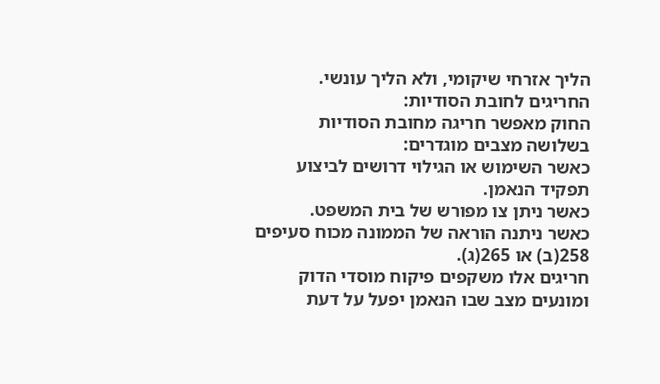הליך אזרחי שיקומי, ולא הליך עונשי.
החריגים לחובת הסודיות:
החוק מאפשר חריגה מחובת הסודיות בשלושה מצבים מוגדרים:
כאשר השימוש או הגילוי דרושים לביצוע תפקיד הנאמן.
כאשר ניתן צו מפורש של בית המשפט.
כאשר ניתנה הוראה של הממונה מכוח סעיפים 258(ב) או 265(ג).
חריגים אלו משקפים פיקוח מוסדי הדוק ומונעים מצב שבו הנאמן יפעל על דעת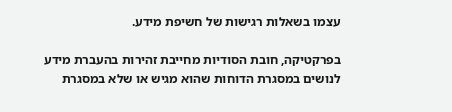עצמו בשאלות רגישות של חשיפת מידע.

בפרקטיקה, חובת הסודיות מחייבת זהירות בהעברת מידע לנושים במסגרת הדוחות שהוא מגיש או שלא במסגרת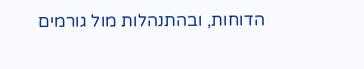הדוחות, ובהתנהלות מול גורמים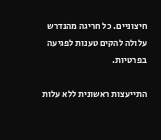חיצוניים. כל חריגה מהנדרש עלולה להקים טענות לפגיעה בפרטיות.

התייעצות ראשונית ללא עלות